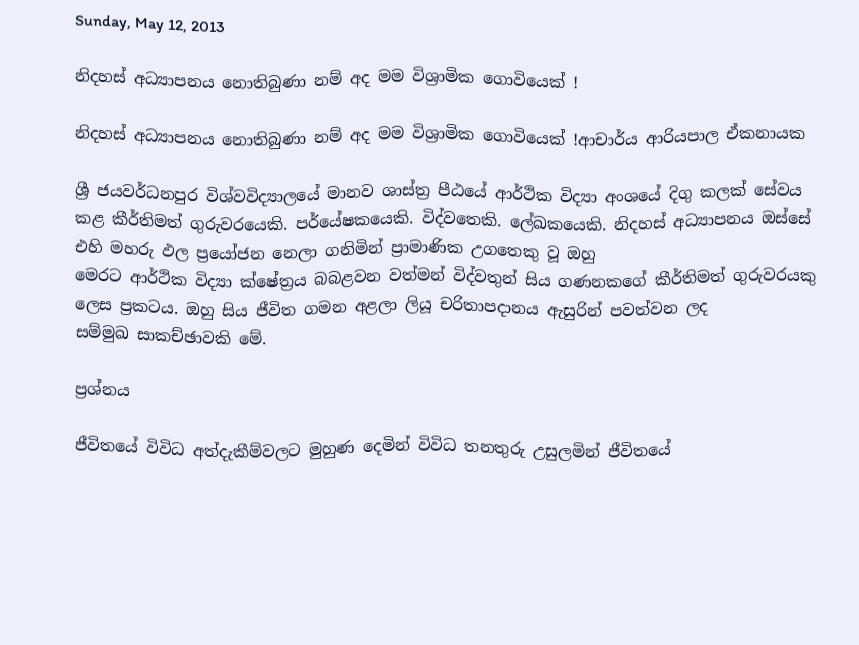Sunday, May 12, 2013

නිදහස්‌ අධ්‍යාපනය නොතිබුණා නම් අද මම විශ්‍රාමික ගොවියෙක්‌ !

නිදහස්‌ අධ්‍යාපනය නොතිබුණා නම් අද මම විශ්‍රාමික ගොවියෙක්‌ !ආචාර්ය ආරියපාල ඒකනායක

ශ්‍රී ජයවර්ධනපුර විශ්වවිද්‍යාලයේ මානව ශාස්‌ත්‍ර පීඨයේ ආර්ථික විද්‍යා අංශයේ දිගු කලක්‌ සේවය කළ කීර්තිමත් ගුරුවරයෙකි. පර්යේෂකයෙකි. විද්වතෙකි. ලේඛකයෙකි. නිදහස්‌ අධ්‍යාපනය ඔස්‌සේ එහි මහරු ඵල ප්‍රයෝජන නෙලා ගනිමින් ප්‍රාමාණික උගතෙකු වූ ඔහු
මෙරට ආර්ථික විද්‍යා ක්‌ෂේත්‍රය බබළවන වත්මන් විද්වතුන් සිය ගණනකගේ කීර්තිමත් ගුරුවරයකු ලෙස ප්‍රකටය. ඔහු සිය ජීවිත ගමන අළලා ලියූ චරිතාපදානය ඇසුරින් පවත්වන ලද
සම්මුඛ සාකච්ඡාවකි මේ.

ප්‍රශ්නය

ජීවිතයේ විවිධ අත්දැකීම්වලට මුහුණ දෙමින් විවිධ තනතුරු උසුලමින් ජීවිතයේ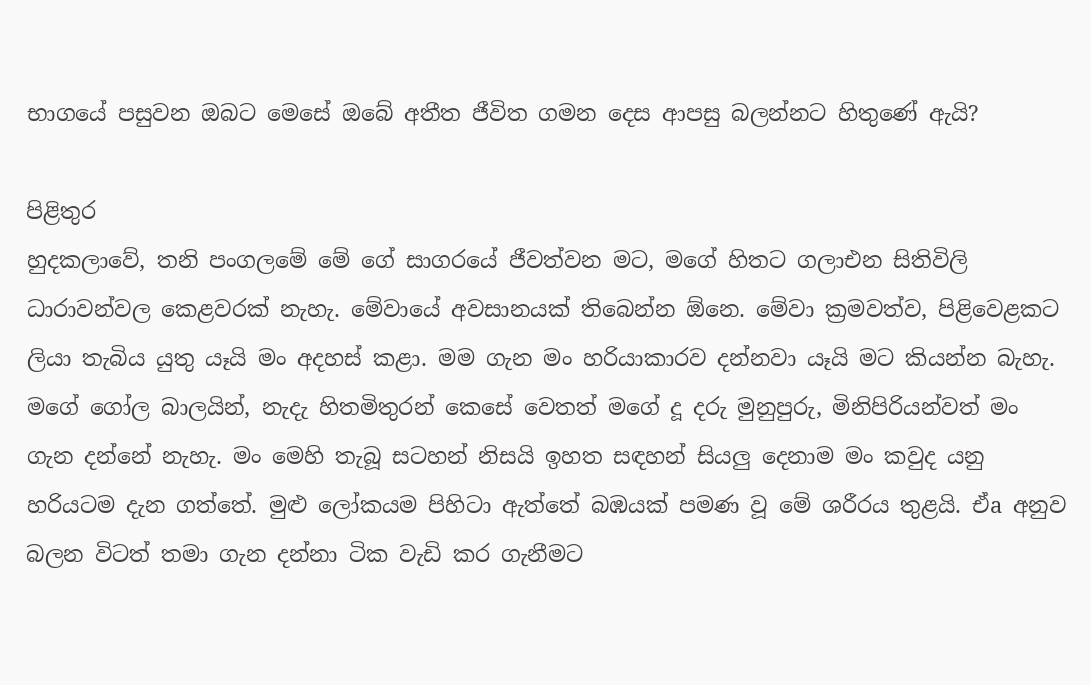භාගයේ පසුවන ඔබට මෙසේ ඔබේ අතීත ජීවිත ගමන දෙස ආපසු බලන්නට හිතුණේ ඇයි?

පිළිතුර
හුදකලාවේ, තනි පංගලමේ මේ ගේ සාගරයේ ජීවත්වන මට, මගේ හිතට ගලාඑන සිතිවිලි ධාරාවන්වල කෙළවරක්‌ නැහැ. මේවායේ අවසානයක්‌ තිබෙන්න ඕනෙ. මේවා ක්‍රමවත්ව, පිළිවෙළකට ලියා තැබිය යුතු යෑයි මං අදහස්‌ කළා. මම ගැන මං හරියාකාරව දන්නවා යෑයි මට කියන්න බැහැ. මගේ ගෝල බාලයින්, නැදැ හිතමිතුරන් කෙසේ වෙතත් මගේ දූ දරු මුනුපුරු, මිනිපිරියන්වත් මං ගැන දන්නේ නැහැ. මං මෙහි තැබූ සටහන් නිසයි ඉහත සඳහන් සියලු දෙනාම මං කවුද යනු හරියටම දැන ගත්තේ. මුළු ලෝකයම පිහිටා ඇත්තේ බඹයක්‌ පමණ වූ මේ ශරීරය තුළයි. ඒa අනුව බලන විටත් තමා ගැන දන්නා ටික වැඩි කර ගැනීමට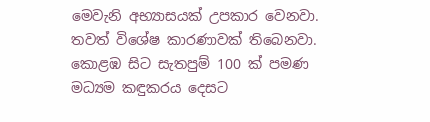මෙවැනි අභ්‍යාසයක්‌ උපකාර වෙනවා. තවත් විශේෂ කාරණාවක්‌ තිබෙනවා. කොළඹ සිට සැතපුම් 100 ක්‌ පමණ මධ්‍යම කඳුකරය දෙසට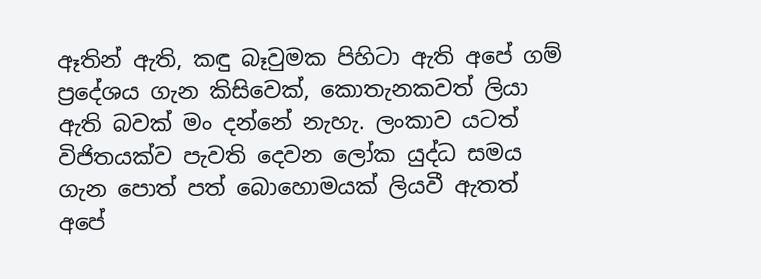ඈතින් ඇති, කඳු බෑවුමක පිහිටා ඇති අපේ ගම් ප්‍රදේශය ගැන කිසිවෙක්‌, කොතැනකවත් ලියා ඇති බවක්‌ මං දන්නේ නැහැ. ලංකාව යටත් විජිතයක්‌ව පැවති දෙවන ලෝක යුද්ධ සමය ගැන පොත් පත් බොහොමයක්‌ ලියවී ඇතත් අපේ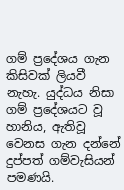ගම් ප්‍රදේශය ගැන කිසිවක්‌ ලියවී නැහැ. යුද්ධය නිසා ගම් ප්‍රදේශයට වූ හානිය, ඇතිවූ වෙනස ගැන දන්නේ දුප්පත් ගම්වැසියන් පමණයි.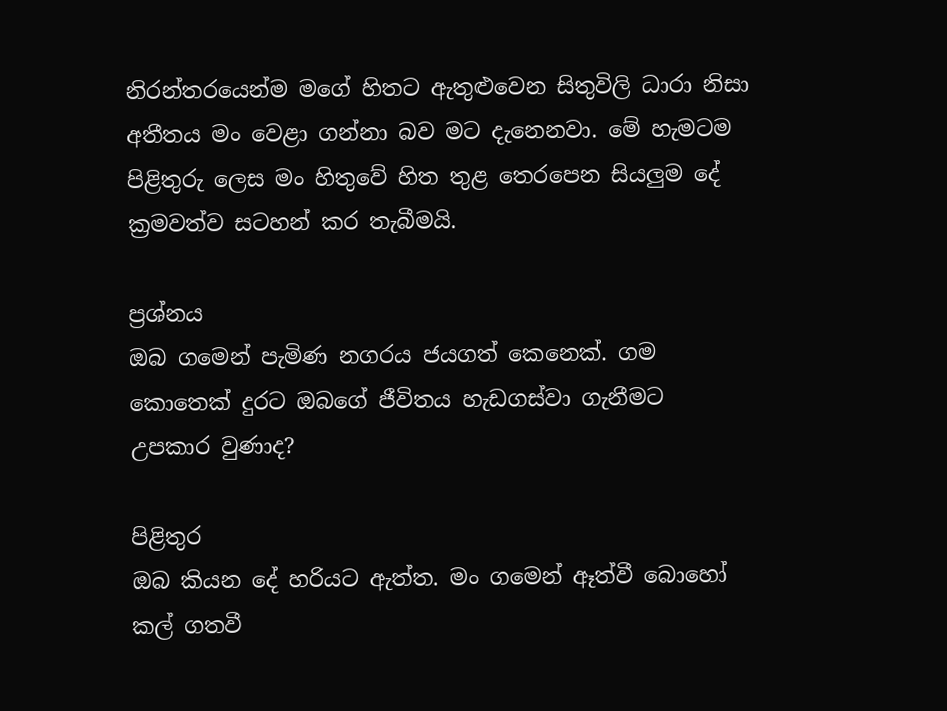නිරන්තරයෙන්ම මගේ හිතට ඇතුළුවෙන සිතුවිලි ධාරා නිසා අතීතය මං වෙළා ගන්නා බව මට දැනෙනවා. මේ හැමටම පිළිතුරු ලෙස මං හිතුවේ හිත තුළ තෙරපෙන සියලුම දේ ක්‍රමවත්ව සටහන් කර තැබීමයි.

ප්‍රශ්නය
ඔබ ගමෙන් පැමිණ නගරය ජයගත් කෙනෙක්‌. ගම කොතෙක්‌ දුරට ඔබගේ ජීවිතය හැඩගස්‌වා ගැනීමට උපකාර වුණාද?

පිළිතුර
ඔබ කියන දේ හරියට ඇත්ත. මං ගමෙන් ඈත්වී බොහෝ කල් ගතවී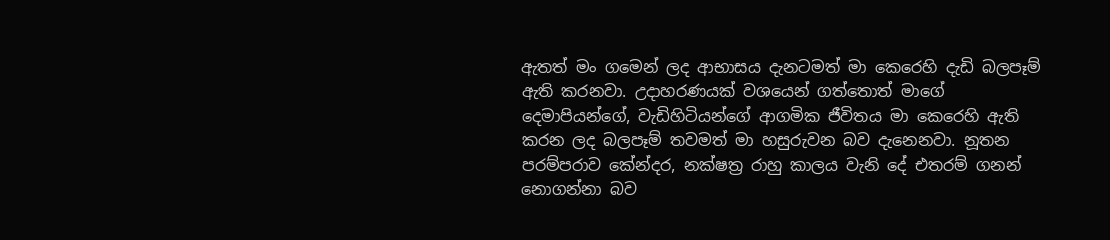ඇතත් මං ගමෙන් ලද ආභාසය දැනටමත් මා කෙරෙහි දැඩි බලපෑම් ඇති කරනවා. උදාහරණයක්‌ වශයෙන් ගත්තොත් මාගේ දෙමාපියන්ගේ, වැඩිහිටියන්ගේ ආගමික ජීවිතය මා කෙරෙහි ඇති කරන ලද බලපෑම් තවමත් මා හසුරුවන බව දැනෙනවා. නූතන පරම්පරාව කේන්දර, නක්‌ෂත්‍ර රාහු කාලය වැනි දේ එතරම් ගනන් නොගන්නා බව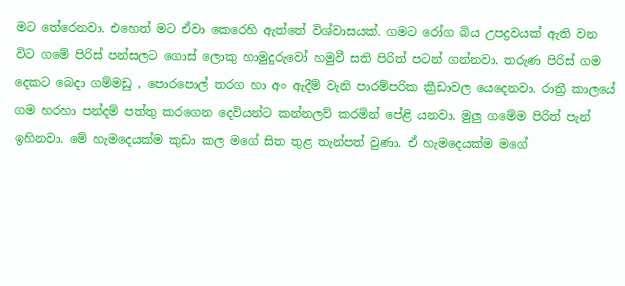මට තේරෙනවා. එහෙත් මට ඒවා කෙරෙහි ඇත්තේ විශ්වාසයක්‌. ගමට රෝග බිය උපද්‍රවයක්‌ ඇති වන විට ගමේ පිරිස්‌ පන්සලට ගොස්‌ ලොකු හාමුදුරුවෝ හමුවී සති පිරිත් පටන් ගන්නවා. තරුණ පිරිස්‌ ගම දෙකට බෙදා ගම්මඩු , පොරපොල් තරග හා අං ඇදීම් වැනි පාරම්පරික ක්‍රීඩාවල යෙදෙනවා. රාත්‍රී කාලයේ ගම හරහා පන්දම් පත්තු කරගෙන දෙවියන්ට කන්නලව් කරමින් පේළි යනවා. මුලු ගමේම පිරිත් පැන් ඉහිනවා. මේ හැමදෙයක්‌ම කුඩා කල මගේ සිත තුළ තැන්පත් වුණා. ඒ හැමදෙයක්‌ම මගේ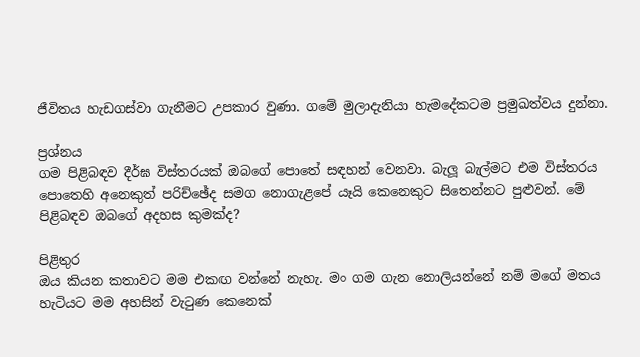ජීවිතය හැඩගස්‌වා ගැනීමට උපකාර වුණා. ගමේ මුලාදැනියා හැමදේකටම ප්‍රමුඛත්වය දුන්නා.

ප්‍රශ්නය
ගම පිළිබඳව දීර්ඝ විස්‌තරයක්‌ ඔබගේ පොතේ සඳහන් වෙනවා. බැලූ බැල්මට එම විස්‌තරය පොතෙහි අනෙකුත් පරිච්ඡේද සමග නොගැළපේ යෑයි කෙනෙකුට සිතෙන්නට පුළුවන්. මේ පිළිබඳව ඔබගේ අදහස කුමක්‌ද?

පිළිතුර
ඔය කියන කතාවට මම එකඟ වන්නේ නැහැ. මං ගම ගැන නොලියන්නේ නම් මගේ මතය හැටියට මම අහසින් වැටුණ කෙනෙක්‌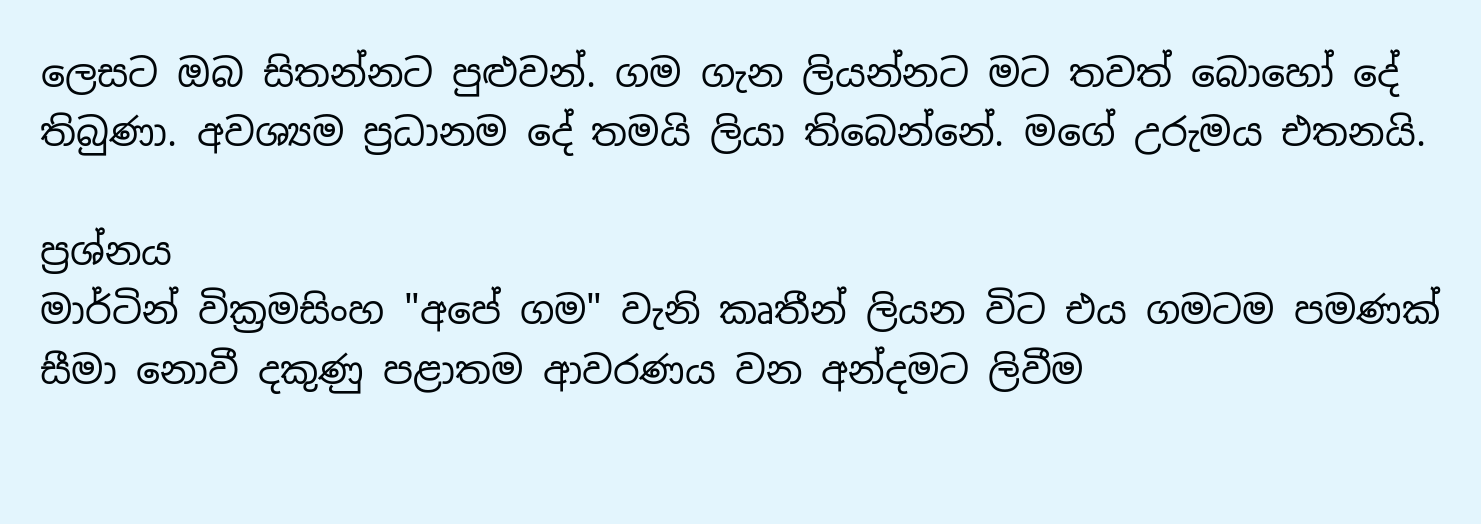ලෙසට ඔබ සිතන්නට පුළුවන්. ගම ගැන ලියන්නට මට තවත් බොහෝ දේ තිබුණා. අවශ්‍යම ප්‍රධානම දේ තමයි ලියා තිබෙන්නේ. මගේ උරුමය එතනයි.

ප්‍රශ්නය
මාර්ටින් වික්‍රමසිංහ "අපේ ගම" වැනි කෘතීන් ලියන විට එය ගමටම පමණක්‌ සීමා නොවී දකුණු පළාතම ආවරණය වන අන්දමට ලිවීම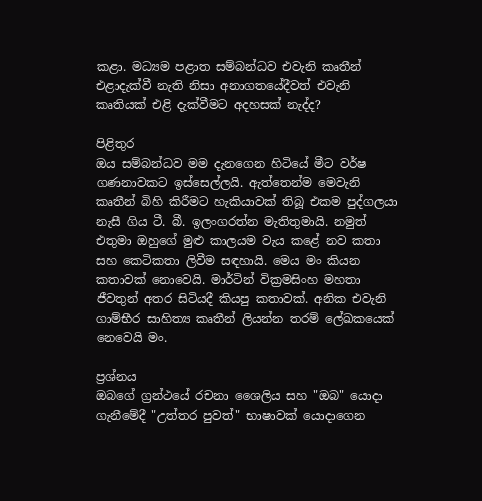කළා. මධ්‍යම පළාත සම්බන්ධව එවැනි කෘතීන් එළාදැක්‌වී නැති නිසා අනාගතයේදීවත් එවැනි කෘතියක්‌ එළි දැක්‌වීමට අදහසක්‌ නැද්ද?

පිළිතුර
ඔය සම්බන්ධව මම දැනගෙන හිටියේ මීට වර්ෂ ගණනාවකට ඉස්‌සෙල්ලයි. ඇත්තෙන්ම මෙවැනි කෘතීන් බිහි කිරීමට හැකියාවක්‌ තිබූ එකම පුද්ගලයා නැසී ගිය ටී. බී. ඉලංගරත්න මැතිතුමායි. නමුත් එතුමා ඔහුගේ මුළු කාලයම වැය කළේ නව කතා සහ කෙටිකතා ලිවීම සඳහායි. මෙය මං කියන කතාවක්‌ නොවෙයි. මාර්ටින් වික්‍රමසිංහ මහතා ජීවතුන් අතර සිටියදී කියපු කතාවක්‌. අනික එවැනි ගාම්භීර සාහිත්‍ය කෘතීන් ලියන්න තරම් ලේඛකයෙක්‌ නෙවෙයි මං.

ප්‍රශ්නය
ඔබගේ ග්‍රන්ථයේ රචනා ශෛලිය සහ "ඔබ" යොදා ගැනීමේදී "උත්තර පුවත්" භාෂාවක්‌ යොදාගෙන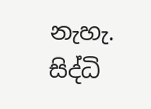නැහැ. සිද්ධි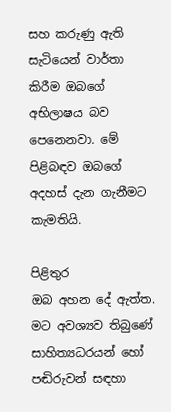සහ කරුණු ඇති සැටියෙන් වාර්තා කිරීම ඔබගේ අභිලාෂය බව පෙනෙනවා. මේ පිළිබඳව ඔබගේ අදහස්‌ දැන ගැනීමට කැමතියි.

පිළිතුර
ඔබ අහන දේ ඇත්ත. මට අවශ්‍යව තිබුණේ සාහිත්‍යධරයන් හෝ පඬිරුවන් සඳහා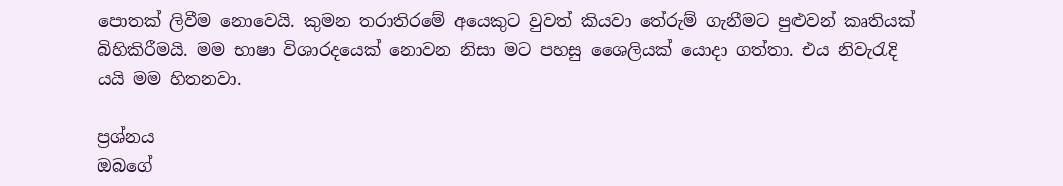පොතක්‌ ලිවීම නොවෙයි. කුමන තරාතිරමේ අයෙකුට වුවත් කියවා තේරුම් ගැනීමට පුළුවන් කෘතියක්‌ බිහිකිරීමයි. මම භාෂා විශාරදයෙක්‌ නොවන නිසා මට පහසු ශෛලියක්‌ යොදා ගත්තා. එය නිවැරැදි යයි මම හිතනවා.

ප්‍රශ්නය
ඔබගේ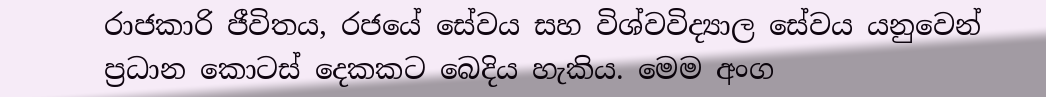රාජකාරි ජීවිතය, රජයේ සේවය සහ විශ්වවිද්‍යාල සේවය යනුවෙන් ප්‍රධාන කොටස්‌ දෙකකට බෙදිය හැකිය. මෙම අංග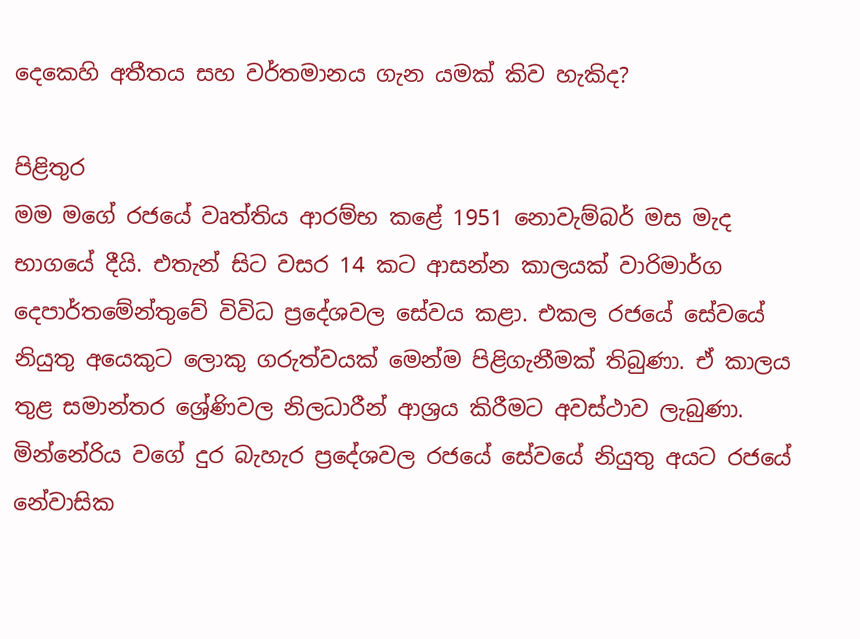දෙකෙහි අතීතය සහ වර්තමානය ගැන යමක්‌ කිව හැකිද?

පිළිතුර
මම මගේ රජයේ වෘත්තිය ආරම්භ කළේ 1951 නොවැම්බර් මස මැද භාගයේ දීයි. එතැන් සිට වසර 14 කට ආසන්න කාලයක්‌ වාරිමාර්ග දෙපාර්තමේන්තුවේ විවිධ ප්‍රදේශවල සේවය කළා. එකල රජයේ සේවයේ නියුතු අයෙකුට ලොකු ගරුත්වයක්‌ මෙන්ම පිළිගැනීමක්‌ තිබුණා. ඒ කාලය තුළ සමාන්තර ශ්‍රේණිවල නිලධාරීන් ආශ්‍රය කිරීමට අවස්‌ථාව ලැබුණා. මින්නේරිය වගේ දුර බැහැර ප්‍රදේශවල රජයේ සේවයේ නියුතු අයට රජයේ නේවාසික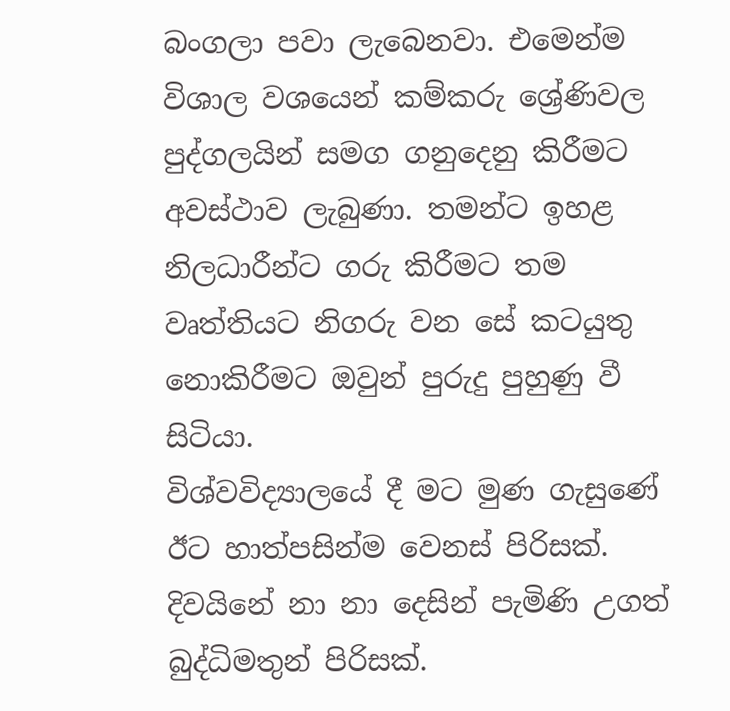බංගලා පවා ලැබෙනවා. එමෙන්ම විශාල වශයෙන් කම්කරු ශ්‍රේණිවල පුද්ගලයින් සමග ගනුදෙනු කිරීමට අවස්‌ථාව ලැබුණා. තමන්ට ඉහළ නිලධාරීන්ට ගරු කිරීමට තම වෘත්තියට නිගරු වන සේ කටයුතු නොකිරීමට ඔවුන් පුරුදු පුහුණු වී සිටියා.
විශ්වවිද්‍යාලයේ දී මට මුණ ගැසුණේ ඊට හාත්පසින්ම වෙනස්‌ පිරිසක්‌. දිවයිනේ නා නා දෙසින් පැමිණි උගත් බුද්ධිමතුන් පිරිසක්‌.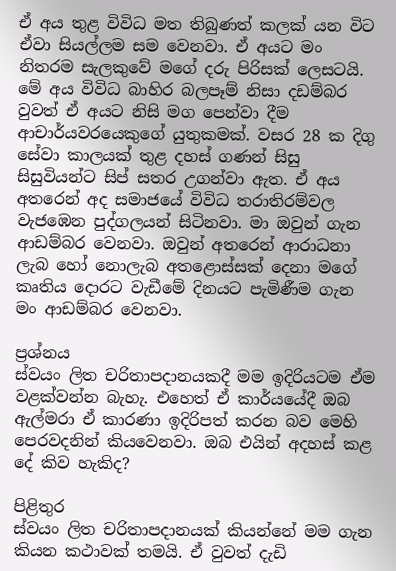ඒ අය තුළ විවිධ මත තිබුණත් කලක්‌ යන විට ඒවා සියල්ලම සම වෙනවා. ඒ අයට මං නිතරම සැලකුවේ මගේ දරු පිරිසක්‌ ලෙසටයි. මේ අය විවිධ බාහිර බලපෑම් නිසා දඩම්බර වුවත් ඒ අයට නිසි මග පෙන්වා දීම ආචාර්යවරයෙකුගේ යුතුකමක්‌. වසර 28 ක දිගු සේවා කාලයක්‌ තුළ දහස්‌ ගණන් සිසු සිසුවියන්ට සිප් සතර උගන්වා ඇත. ඒ අය අතරෙන් අද සමාජයේ විවිධ තරාතිරම්වල වැජඹෙන පුද්ගලයන් සිටිනවා. මා ඔවුන් ගැන ආඩම්බර වෙනවා. ඔවුන් අතරෙන් ආරාධනා ලැබ හෝ නොලැබ අතළොස්‌සක්‌ දෙනා මගේ කෘතිය දොරට වැඩීමේ දිනයට පැමිණීම ගැන මං ආඩම්බර වෙනවා.

ප්‍රශ්නය
ස්‌වයං ලිත චරිතාපදානයකදී මම ඉදිරියටම ඒම වළක්‌වන්න බැහැ. එහෙත් ඒ කාර්යයේදී ඔබ ඇල්මරා ඒ කාරණා ඉදිරිපත් කරන බව මෙහි පෙරවදනින් කියවෙනවා. ඔබ එයින් අදහස්‌ කළ දේ කිව හැකිද?

පිළිතුර
ස්‌වයං ලිත චරිතාපදානයක්‌ කියන්නේ මම ගැන කියන කථාවක්‌ තමයි. ඒ වුවත් දැඩි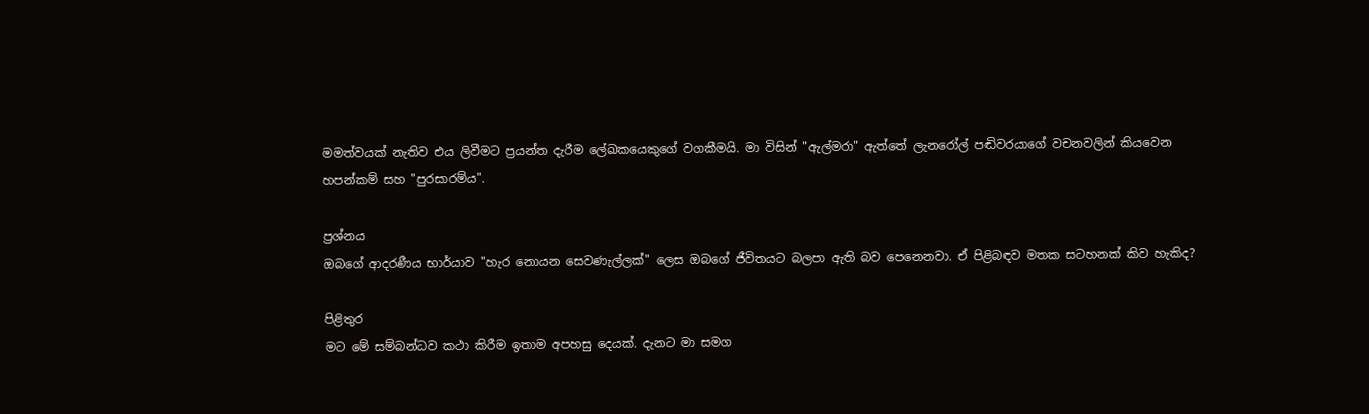මමත්වයක්‌ නැතිව එය ලිවීමට ප්‍රයන්ත දැරීම ලේඛකයෙකුගේ වගකීමයි. මා විසින් "ඇල්මරා" ඇත්තේ ලැනරෝල් පඬිවරයාගේ වචනවලින් කියවෙන හපන්කම් සහ "පුරසාරම්ය".

ප්‍රශ්නය
ඔබගේ ආදරණීය භාර්යාව "හැර නොයන සෙවණැල්ලක්‌" ලෙස ඔබගේ ජීවිතයට බලපා ඇති බව පෙනෙනවා. ඒ පිළිබඳව මතක සටහනක්‌ කිව හැකිද?

පිළිතුර
මට මේ සම්බන්ධව කථා කිරීම ඉතාම අපහසු දෙයක්‌. දැනට මා සමග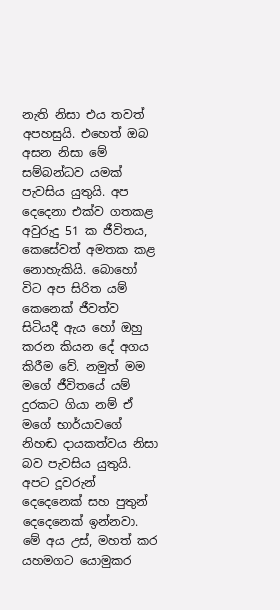නැති නිසා එය තවත් අපහසුයි. එහෙත් ඔබ අසන නිසා මේ සම්බන්ධව යමක්‌ පැවසිය යුතුයි. අප දෙදෙනා එක්‌ව ගතකළ අවුරුදු 51 ක ජීවිතය, කෙසේවත් අමතක කළ නොහැකියි. බොහෝ විට අප සිරිත යම් කෙනෙක්‌ ජීවත්ව සිටියදී ඇය හෝ ඔහු කරන කියන දේ අගය කිරීම වේ. නමුත් මම මගේ ජීවිතයේ යම් දුරකට ගියා නම් ඒ මගේ භාර්යාවගේ නිහඬ දායකත්වය නිසා බව පැවසිය යුතුයි. අපට දූවරුන් දෙදෙනෙක්‌ සහ පුතුන් දෙදෙනෙක්‌ ඉන්නවා. මේ අය උස්‌, මහත් කර යහමගට යොමුකර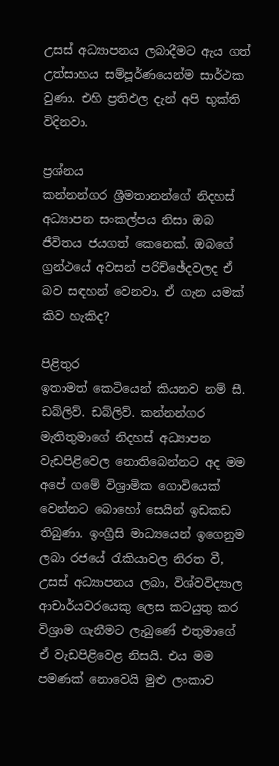උසස්‌ අධ්‍යාපනය ලබාදීමට ඇය ගත් උත්සාහය සම්පූර්ණයෙන්ම සාර්ථක වුණා. එහි ප්‍රතිඵල දැන් අපි භුක්‌ති විදිනවා.

ප්‍රශ්නය
කන්නන්ගර ශ්‍රීමතානන්ගේ නිදහස්‌ අධ්‍යාපන සංකල්පය නිසා ඔබ ජීවිතය ජයගත් කෙනෙක්‌. ඔබගේ ග්‍රන්ථයේ අවසන් පරිච්ඡේදවලද ඒ බව සඳහන් වෙනවා. ඒ ගැන යමක්‌ කිව හැකිද?

පිළිතුර
ඉතාමත් කෙටියෙන් කියනව නම් සී. ඩබ්ලිව්. ඩබ්ලිව්. කන්නන්ගර මැතිතුමාගේ නිදහස්‌ අධ්‍යාපන වැඩපිළිවෙල නොතිබෙන්නට අද මම අපේ ගමේ විශ්‍රාමික ගොවියෙක්‌ වෙන්නට බොහෝ සෙයින් ඉඩකඩ තිබුණා. ඉංග්‍රීසි මාධ්‍යයෙන් ඉගෙනුම ලබා රජයේ රැකියාවල නිරත වී, උසස්‌ අධ්‍යාපනය ලබා, විශ්වවිද්‍යාල ආචාර්යවරයෙකු ලෙස කටයුතු කර විශ්‍රාම ගැනීමට ලැබුණේ එතුමාගේ ඒ වැඩපිළිවෙළ නිසයි. එය මම පමණක්‌ නොවෙයි මුළු ලංකාව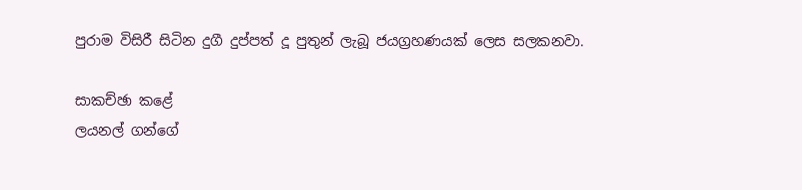පුරාම විසිරී සිටින දුගී දුප්පත් දූ පුතුන් ලැබූ ජයග්‍රහණයක්‌ ලෙස සලකනවා.

සාකච්ඡා කළේ
ලයනල් ගන්ගේ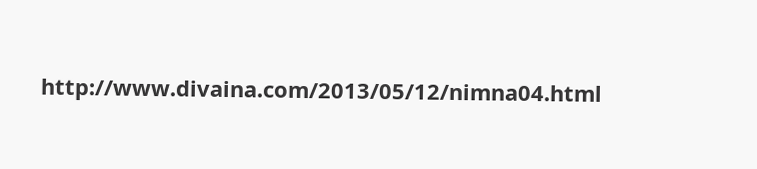http://www.divaina.com/2013/05/12/nimna04.html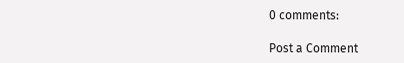0 comments:

Post a Comment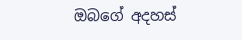ඔබගේ අදහස්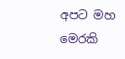අපට මහ මෙරකි